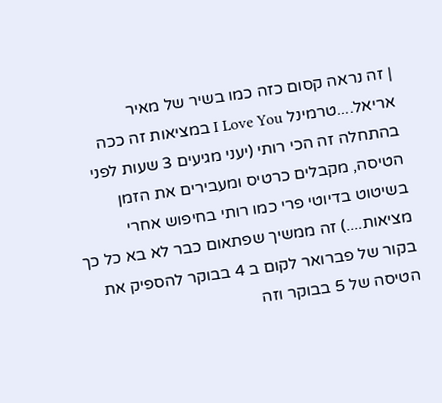| זה נראה קסום כזה כמו בשיר של מאיר אריאל....טרמינל I Love You במציאות זה ככה בהתחלה זה הכי רותי (יעני מגיעים 3 שעות לפני הטיסה, מקבלים כרטיס ומעבירים את הזמן בשיטוט בדיוטי פרי כמו רותי בחיפוש אחרי מציאות....) זה ממשיך שפתאום כבר לא בא כל כך בקור של פברואר לקום ב 4 בבוקר להספיק את הטיסה של 5 בבוקר וזה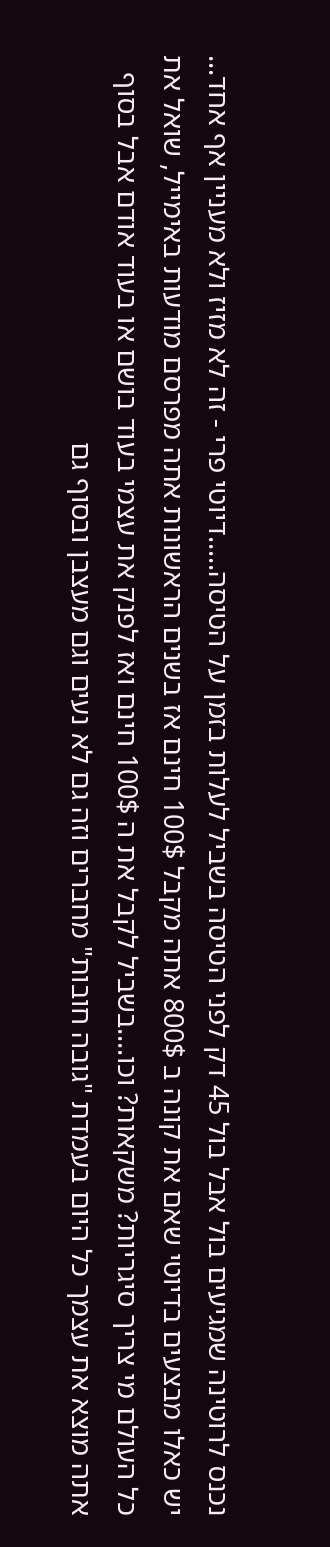נכנס לרוטינה שמגיעים בול אבל בול 45 דק לפני הטיסה בשביל לעלות בזמן על הטיסה.....דיוטי פרי - זה לא מזיז ולא מעניין אף אחד... יש כאלו מבצעים בדיוטי שאם את קונה ב 800$ אתה מקבל 100$ חינם אז בשנים הראשונות אתה מפרסם מודעות באימייל, שואל את כל העולם מי צריך סיגריות? משקאות? וכו....בשביל לקבל את ה 100$ חינם ואז לפנק את עצמי בעוד בושם או בעוד אודם אבל בסוף אתה מוצא את עצמך כל היום בעמדת "גובה חובות" מחברים וזה גם לא נעים וגם מעצבן ובסוף גם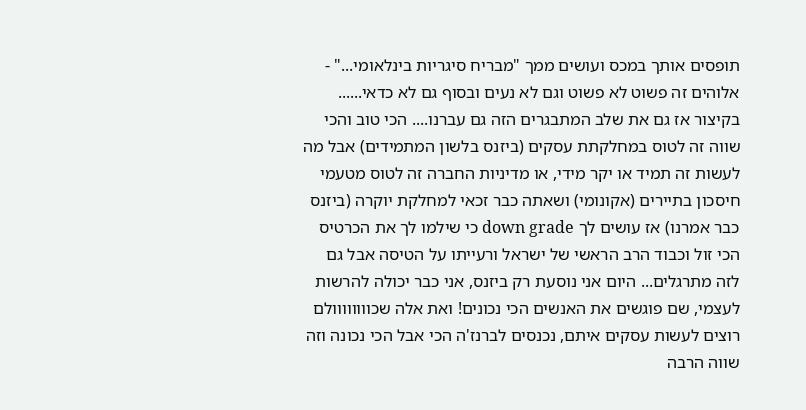תופסים אותך במכס ועושים ממך "מבריח סיגריות בינלאומי..." - אלוהים זה פשוט לא פשוט וגם לא נעים ובסוף גם לא כדאי...... בקיצור אז גם את שלב המתבגרים הזה גם עברנו.... הכי טוב והכי שווה זה לטוס במחלקתת עסקים (ביזנס בלשון המתמידים) אבל מה לעשות זה תמיד או יקר מידי, או מדיניות החברה זה לטוס מטעמי חיסכון בתיירים (אקונומי) ושאתה כבר זכאי למחלקת יוקרה (ביזנס כבר אמרנו) אז עושים לך down grade כי שילמו לך את הכרטיס הכי זול וכבוד הרב הראשי של ישראל ורעייתו על הטיסה אבל גם לזה מתרגלים... היום אני נוסעת רק ביזנס, אני כבר יכולה להרשות לעצמי, שם פוגשים את האנשים הכי נכונים! ואת אלה שכוווווווולם רוצים לעשות עסקים איתם, נכנסים לברנז'ה הכי אבל הכי נכונה וזה שווה הרבה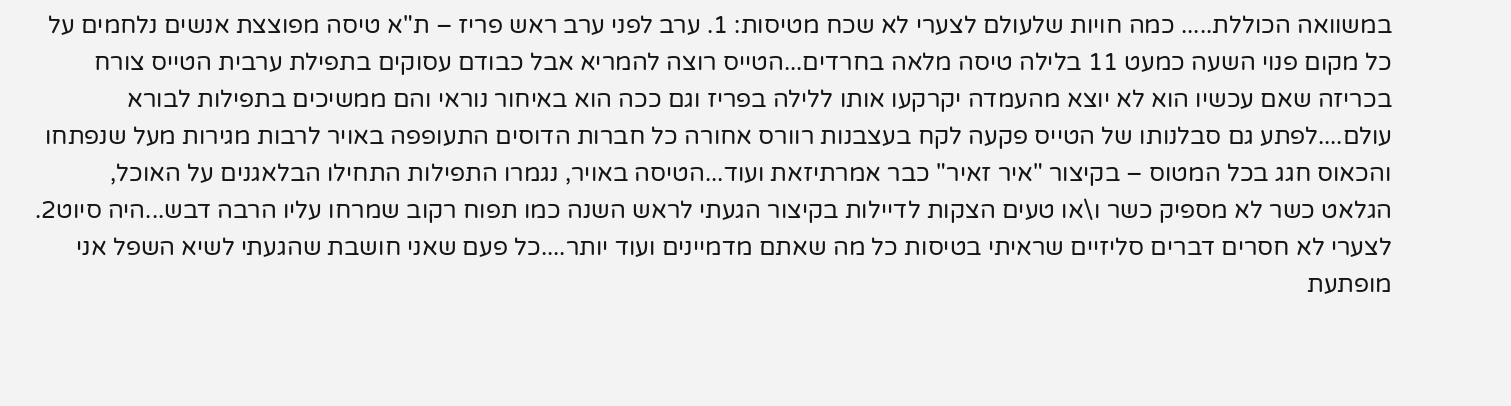במשוואה הכוללת..... כמה חויות שלעולם לצערי לא שכח מטיסות: 1. ערב לפני ערב ראש פריז – ת"א טיסה מפוצצת אנשים נלחמים על כל מקום פנוי השעה כמעט 11 בלילה טיסה מלאה בחרדים...הטייס רוצה להמריא אבל כבודם עסוקים בתפילת ערבית הטייס צורח בכריזה שאם עכשיו הוא לא יוצא מהעמדה יקרקעו אותו ללילה בפריז וגם ככה הוא באיחור נוראי והם ממשיכים בתפילות לבורא עולם....לפתע גם סבלנותו של הטייס פקעה לקח בעצבנות רוורס אחורה כל חברות הדוסים התעופפה באויר לרבות מגירות מעל שנפתחו והכאוס חגג בכל המטוס – בקיצור "איר זאיר" כבר אמרתיזאת ועוד...הטיסה באויר, נגמרו התפילות התחילו הבלאגנים על האוכל, הגלאט כשר לא מספיק כשר ו\או טעים הצקות לדיילות בקיצור הגעתי לראש השנה כמו תפוח רקוב שמרחו עליו הרבה דבש...היה סיוט2. לצערי לא חסרים דברים סליזיים שראיתי בטיסות כל מה שאתם מדמיינים ועוד יותר....כל פעם שאני חושבת שהגעתי לשיא השפל אני מופתעת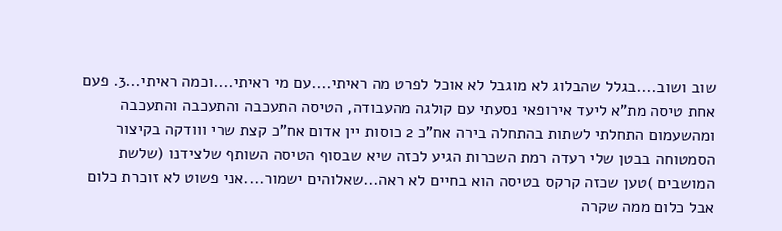שוב ושוב....בגלל שהבלוג לא מוגבל לא אוכל לפרט מה ראיתי....עם מי ראיתי....וכמה ראיתי...3. פעם אחת טיסה מת"א ליעד אירופאי נסעתי עם קולגה מהעבודה, הטיסה התעכבה והתעכבה והתעכבה ומהשעמום התחלתי לשתות בהתחלה בירה אח"כ 2 כוסות יין אדום אח"כ קצת שרי ווודקה בקיצור הסמטוחה בבטן שלי רעדה רמת השכרות הגיע לכזה שיא שבסוף הטיסה השותף שלצידנו (שלשת המושבים )טען שכזה קרקס בטיסה הוא בחיים לא ראה...שאלוהים ישמור....אני פשוט לא זוכרת כלום אבל כלום ממה שקרה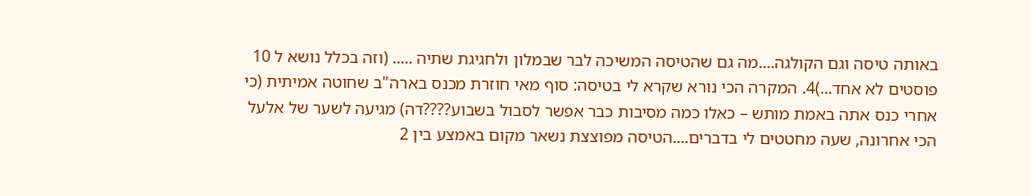באותה טיסה וגם הקולגה....מה גם שהטיסה המשיכה לבר שבמלון ולחגיגת שתיה ..... (וזה בכלל נושא ל 10 פוסטים לא אחד...)4. המקרה הכי נורא שקרא לי בטיסה: סוף מאי חוזרת מכנס בארה"ב שחוטה אמיתית (כי אחרי כנס אתה באמת מותש – כאלו כמה מסיבות כבר אפשר לסבול בשבוע????דה) מגיעה לשער של אלעל הכי אחרונה, שעה מחטטים לי בדברים....הטיסה מפוצצת נשאר מקום באמצע בין 2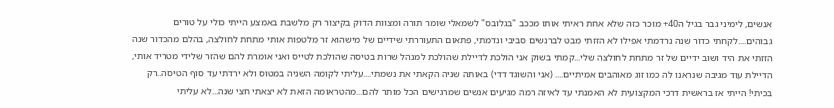אנשים, לימיני גבר בגיל ה40+ מוכר כזה שלא אחת ראיתי אותו מככב "בגלובס" לשמאלי שומר תורה ומצוות הדוק בקיצור רק מלשבת באמצע הייתי כולי על טורים גבוהים....לקחתי כדור שנה נרדמתי אפילו לא הזזתי מבט לברנשים סביבי ונדמתי, פתאום התעוררתי שידיים של מישהוא זר מלטפות אותי מתחת לחולצה, בהלם מהכדור שנה הזזתי את היד ושוב ידיים של זר מתחת לחולצה שלי...קמתי בשוק אני הולכת לדיילת שהולכת למנהל שרות בטיסה שהולכת לטייס ואני אומרת להם שהזר שלידי מטריד אותי, הדיילת עוד מגיבה שנראנו לה כמו זוג מאוהבים אמיתיים.... (אני והשוגד דדי) באותה שניה הקאתי את נשמתי....עליתי לקומה השניה במטוס ולא ירדתי עד סוף הטיסה..רק בכיתי! הייתי אז בראשית דרכי המקצועית לא האמנתי עד לאיזה רמה מגיעים אנשים שמרגישים הכל מותר להם...מהטראומה הזאת לא יצאתי חצי שנה...לא עליתי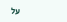על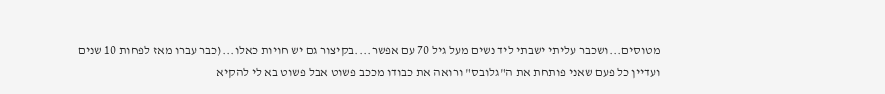מטוסים...ושכבר עליתי ישבתי ליד נשים מעל גיל 70 עם אפשר....בקיצור גם יש חויות כאלו...(כבר עברו מאז לפחות 10 שנים ועדיין כל פעם שאני פותחת את ה"גלובס" ורואה את כבודו מככב פשוט אבל פשוט בא לי להקיא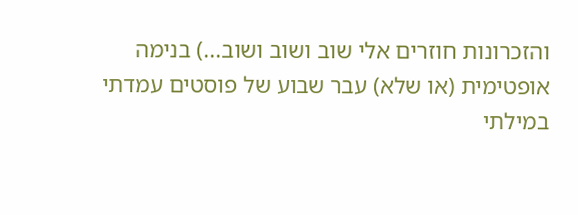והזכרונות חוזרים אלי שוב ושוב ושוב...) בנימה אופטימית (או שלא) עבר שבוע של פוסטים עמדתי במילתי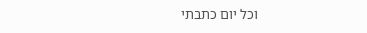וכל יום כתבתי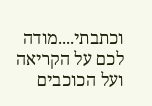וכתבתי....מודה לכם על הקריאה ועל הכוכבים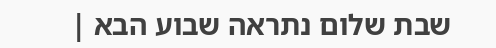שבת שלום נתראה שבוע הבא |